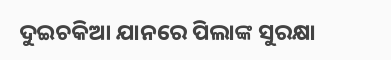ଦୁଇଚକିଆ ଯାନରେ ପିଲାଙ୍କ ସୁରକ୍ଷା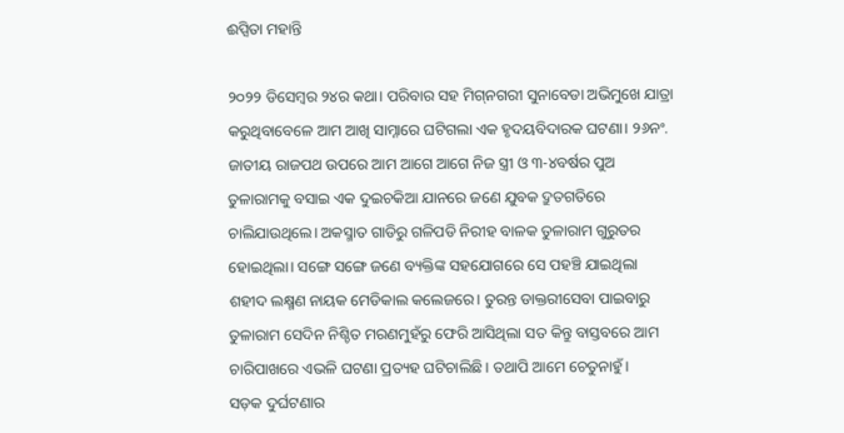ଈପ୍ସିତା ମହାନ୍ତି

୨୦୨୨ ଡିସେମ୍ବର ୨୪ର କଥା। ପରିବାର ସହ ମିଗ୍‌ନଗରୀ ସୁନାବେଡା ଅଭିମୁଖେ ଯାତ୍ରା କରୁଥିବାବେଳେ ଆମ ଆଖି ସାମ୍ନାରେ ଘଟିଗଲା ଏକ ହୃଦୟବିଦାରକ ଘଟଣା। ୨୬ନଂ. ଜାତୀୟ ରାଜପଥ ଉପରେ ଆମ ଆଗେ ଆଗେ ନିଜ ସ୍ତ୍ରୀ ଓ ୩-୪ବର୍ଷର ପୁଅ ତୁଳାରାମକୁ ବସାଇ ଏକ ଦୁଇଚକିଆ ଯାନରେ ଜଣେ ଯୁବକ ଦ୍ରୁତଗତିରେ ଚାଲିଯାଉଥିଲେ। ଅକସ୍ମାତ ଗାଡିରୁ ଗଳିପଡି ନିରୀହ ବାଳକ ତୁଳାରାମ ଗୁରୁତର ହୋଇଥିଲା। ସଙ୍ଗେ ସଙ୍ଗେ ଜଣେ ବ୍ୟକ୍ତିଙ୍କ ସହଯୋଗରେ ସେ ପହଞ୍ଚି ଯାଇଥିଲା ଶହୀଦ ଲକ୍ଷ୍ମଣ ନାୟକ ମେଡିକାଲ କଲେଜରେ। ତୁରନ୍ତ ଡାକ୍ତରୀସେବା ପାଇବାରୁ ତୁଳାରାମ ସେଦିନ ନିଶ୍ଚିତ ମରଣମୁହଁରୁ ଫେରି ଆସିଥିଲା ସତ କିନ୍ତୁ ବାସ୍ତବରେ ଆମ ଚାରିପାଖରେ ଏଭଳି ଘଟଣା ପ୍ରତ୍ୟହ ଘଟିଚାଲିଛି। ତଥାପି ଆମେ ଚେତୁନାହୁଁ।
ସଡ଼କ ଦୁର୍ଘଟଣାର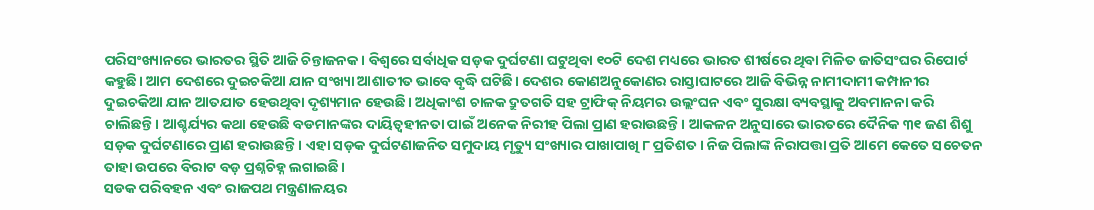ପରିସଂଖ୍ୟାନରେ ଭାରତର ସ୍ଥିତି ଆଜି ଚିନ୍ତାଜନକ। ବିଶ୍ୱରେ ସର୍ବାଧିକ ସଡ଼କ ଦୁର୍ଘଟଣା ଘଟୁଥିବା ୧୦ଟି ଦେଶ ମଧ୍ୟରେ ଭାରତ ଶୀର୍ଷରେ ଥିବା ମିଳିତ ଜାତିସଂଘର ରିପୋର୍ଟ କହୁଛି। ଆମ ଦେଶରେ ଦୁଇଚକିଆ ଯାନ ସଂଖ୍ୟା ଆଶାତୀତ ଭାବେ ବୃଦ୍ଧି ଘଟିଛି। ଦେଶର କୋଣଅନୁକୋଣର ରାସ୍ତାଘାଟରେ ଆଜି ବିଭିନ୍ନ ନାମୀଦାମୀ କମ୍ପାନୀର ଦୁଇଚକିଆ ଯାନ ଆତଯାତ ହେଉଥିବା ଦୃଶ୍ୟମାନ ହେଉଛି। ଅଧିକାଂଶ ଚାଳକ ଦ୍ରୁତଗତି ସହ ଟ୍ରାଫିକ୍‌ ନିୟମର ଉଲ୍ଲଂଘନ ଏବଂ ସୁରକ୍ଷା ବ୍ୟବସ୍ଥାକୁ ଅବମାନନା କରି ଚାଲିଛନ୍ତି। ଆଶ୍ଚର୍ଯ୍ୟର କଥା ହେଉଛି ବଡମାନଙ୍କର ଦାୟିତ୍ୱହୀନତା ପାଇଁ ଅନେକ ନିରୀହ ପିଲା ପ୍ରାଣ ହରାଉଛନ୍ତି। ଆକଳନ ଅନୁସାରେ ଭାରତରେ ଦୈନିକ ୩୧ ଜଣ ଶିଶୁ ସଡ଼କ ଦୁର୍ଘଟଣାରେ ପ୍ରାଣ ହରାଉଛନ୍ତି। ଏହା ସଡ଼କ ଦୁର୍ଘଟଣାଜନିତ ସମୁଦାୟ ମୃତ୍ୟୁ ସଂଖ୍ୟାର ପାଖାପାଖି ୮ ପ୍ରତିଶତ। ନିଜ ପିଲାଙ୍କ ନିରାପତ୍ତା ପ୍ରତି ଆମେ କେତେ ସଚେତନ ତାହା ଉପରେ ବିରାଟ ବଡ଼ ପ୍ରଶ୍ନଚିହ୍ନ ଲଗାଇଛି।
ସଡକ ପରିବହନ ଏବଂ ରାଜପଥ ମନ୍ତ୍ରଣାଳୟର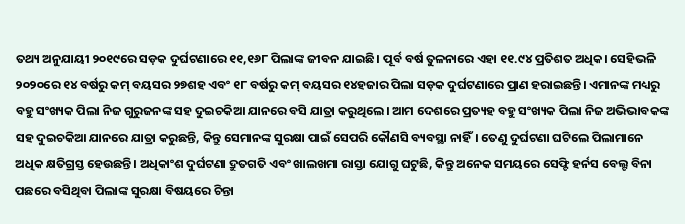ତଥ୍ୟ ଅନୁଯାୟୀ ୨୦୧୯ରେ ସଡ଼କ ଦୁର୍ଘଟଣାରେ ୧୧,୧୬୮ ପିଲାଙ୍କ ଜୀବନ ଯାଇଛି। ପୂର୍ବ ବର୍ଷ ତୁଳନାରେ ଏହା ୧୧.୯୪ ପ୍ରତିଶତ ଅଧିକ। ସେହିଭଳି ୨୦୨୦ରେ ୧୪ ବର୍ଷରୁ କମ୍‌ ବୟସର ୨୭ଶହ ଏବଂ ୧୮ ବର୍ଷରୁ କମ୍‌ ବୟସର ୧୪ହଜାର ପିଲା ସଡ଼କ ଦୁର୍ଘଟଣାରେ ପ୍ରାଣ ହରାଇଛନ୍ତି। ଏମାନଙ୍କ ମଧ୍ୟରୁ ବହୁ ସଂଖ୍ୟକ ପିଲା ନିଜ ଗୁରୁଜନଙ୍କ ସହ ଦୁଇଚକିଆ ଯାନରେ ବସି ଯାତ୍ରା କରୁଥିଲେ। ଆମ ଦେଶରେ ପ୍ରତ୍ୟହ ବହୁ ସଂଖ୍ୟକ ପିଲା ନିଜ ଅଭିଭାବକଙ୍କ ସହ ଦୁଇଚକିଆ ଯାନରେ ଯାତ୍ରା କରୁଛନ୍ତି, କିନ୍ତୁ ସେମାନଙ୍କ ସୁରକ୍ଷା ପାଇଁ ସେପରି କୌଣସି ବ୍ୟବସ୍ଥା ନାହିଁ। ତେଣୁ ଦୁର୍ଘଟଣା ଘଟିଲେ ପିଲାମାନେ ଅଧିକ କ୍ଷତିଗ୍ରସ୍ତ ହେଉଛନ୍ତି। ଅଧିକାଂଶ ଦୁର୍ଘଟଣା ଦ୍ରୁତଗତି ଏବଂ ଖାଲଖମା ରାସ୍ତା ଯୋଗୁ ଘଟୁଛି, କିନ୍ତୁ ଅନେକ ସମୟରେ ସେଫ୍ଟି ହର୍ନସ ବେଲ୍ଟ ବିନା ପଛରେ ବସିଥିବା ପିଲାଙ୍କ ସୁରକ୍ଷା ବିଷୟରେ ଚିନ୍ତା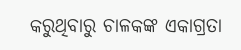କରୁଥିବାରୁ ଚାଳକଙ୍କ ଏକାଗ୍ରତା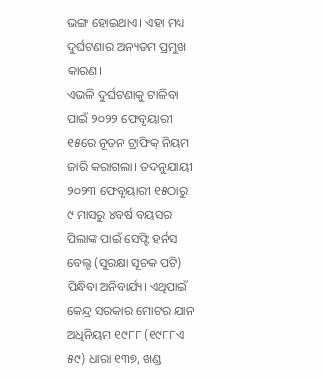ଭଙ୍ଗ ହୋଇଥାଏ। ଏହା ମଧ୍ୟ ଦୁର୍ଘଟଣାର ଅନ୍ୟତମ ପ୍ରମୁଖ କାରଣ।
ଏଭଳି ଦୁର୍ଘଟଣାକୁ ଟାଳିବା ପାଇଁ ୨୦୨୨ ଫେବୃୟାରୀ ୧୫ରେ ନୂତନ ଟ୍ରାଫିକ୍‌ ନିୟମ ଜାରି କରାଗଲା। ତଦନୁଯାୟୀ ୨୦୨୩ ଫେବୃୟାରୀ ୧୫ଠାରୁ ୯ ମାସରୁ ୪ବର୍ଷ ବୟସର ପିଲାଙ୍କ ପାଇଁ ସେଫ୍ଟି ହର୍ନସ ବେଲ୍ଟ (ସୁରକ୍ଷା ସୂଚକ ପଟି) ପିନ୍ଧିବା ଅନିବାର୍ଯ୍ୟ। ଏଥିପାଇଁ କେନ୍ଦ୍ର ସରକାର ମୋଟର ଯାନ ଅଧିନିୟମ ୧୯୮୮ (୧୯୮୮ଏ ୫୯) ଧାରା ୧୩୭, ଖଣ୍ଡ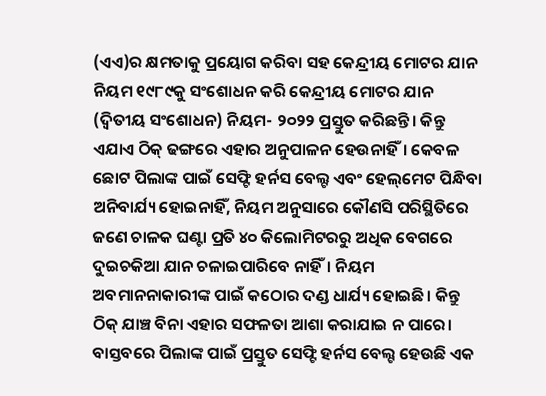(ଏଏ)ର କ୍ଷମତାକୁ ପ୍ରୟୋଗ କରିବା ସହ କେନ୍ଦ୍ରୀୟ ମୋଟର ଯାନ ନିୟମ ୧୯୮୯କୁ ସଂଶୋଧନ କରି କେନ୍ଦ୍ରୀୟ ମୋଟର ଯାନ (ଦ୍ୱିତୀୟ ସଂଶୋଧନ) ନିୟମ- ୨୦୨୨ ପ୍ରସ୍ତୁତ କରିଛନ୍ତି। କିନ୍ତୁ ଏଯାଏ ଠିକ୍‌ ଢଙ୍ଗରେ ଏହାର ଅନୁପାଳନ ହେଉନାହିଁ। କେବଳ ଛୋଟ ପିଲାଙ୍କ ପାଇଁ ସେଫ୍ଟି ହର୍ନସ ବେଲ୍ଟ ଏବଂ ହେଲ୍‌ମେଟ ପିନ୍ଧିବା ଅନିବାର୍ଯ୍ୟ ହୋଇନାହିଁ, ନିୟମ ଅନୁସାରେ କୌଣସି ପରିସ୍ଥିତିରେ ଜଣେ ଚାଳକ ଘଣ୍ଟା ପ୍ରତି ୪୦ କିଲୋମିଟରରୁ ଅଧିକ ବେଗରେ ଦୁଇଚକିଆ ଯାନ ଚଳାଇପାରିବେ ନାହିଁ। ନିୟମ ଅବମାନନାକାରୀଙ୍କ ପାଇଁ କଠୋର ଦଣ୍ଡ ଧାର୍ଯ୍ୟ ହୋଇଛି। କିନ୍ତୁ ଠିକ୍‌ ଯାଞ୍ଚ ବିନା ଏହାର ସଫଳତା ଆଶା କରାଯାଇ ନ ପାରେ।
ବାସ୍ତବରେ ପିଲାଙ୍କ ପାଇଁ ପ୍ରସ୍ତୁତ ସେଫ୍ଟି ହର୍ନସ ବେଲ୍ଟ ହେଉଛି ଏକ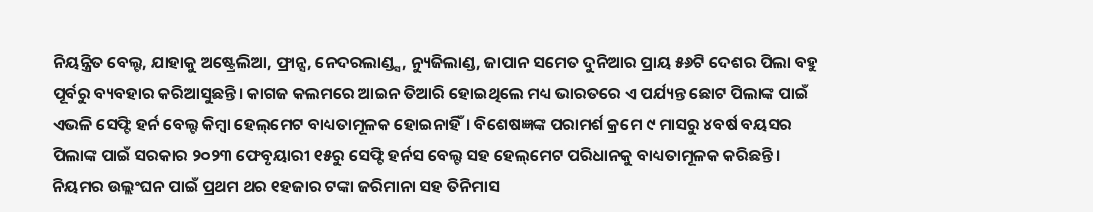ନିୟନ୍ତ୍ରିତ ବେଲ୍ଟ, ଯାହାକୁ ଅଷ୍ଟ୍ରେଲିଆ, ଫ୍ରାନ୍ସ, ନେଦରଲାଣ୍ଡ୍ସ, ନ୍ୟୁଜିଲାଣ୍ଡ, ଜାପାନ ସମେତ ଦୁନିଆର ପ୍ରାୟ ୫୬ଟି ଦେଶର ପିଲା ବହୁ ପୂର୍ବରୁ ବ୍ୟବହାର କରିଆସୁଛନ୍ତି। କାଗଜ କଲମରେ ଆଇନ ତିଆରି ହୋଇଥିଲେ ମଧ୍ୟ ଭାରତରେ ଏ ପର୍ଯ୍ୟନ୍ତ ଛୋଟ ପିଲାଙ୍କ ପାଇଁ ଏଭଳି ସେଫ୍ଟି ହର୍ନ ବେଲ୍ଟ କିମ୍ବା ହେଲ୍‌ମେଟ ବାଧ୍ୟତାମୂଳକ ହୋଇନାହିଁ। ବିଶେଷଜ୍ଞଙ୍କ ପରାମର୍ଶ କ୍ରମେ ୯ ମାସରୁ ୪ବର୍ଷ ବୟସର ପିଲାଙ୍କ ପାଇଁ ସରକାର ୨୦୨୩ ଫେବୃୟାରୀ ୧୫ରୁ ସେଫ୍ଟି ହର୍ନସ ବେଲ୍ଟ ସହ ହେଲ୍‌ମେଟ ପରିଧାନକୁ ବାଧ୍ୟତାମୂଳକ କରିଛନ୍ତି। ନିୟମର ଉଲ୍ଲଂଘନ ପାଇଁ ପ୍ରଥମ ଥର ୧ହଜାର ଟଙ୍କା ଜରିମାନା ସହ ତିନିମାସ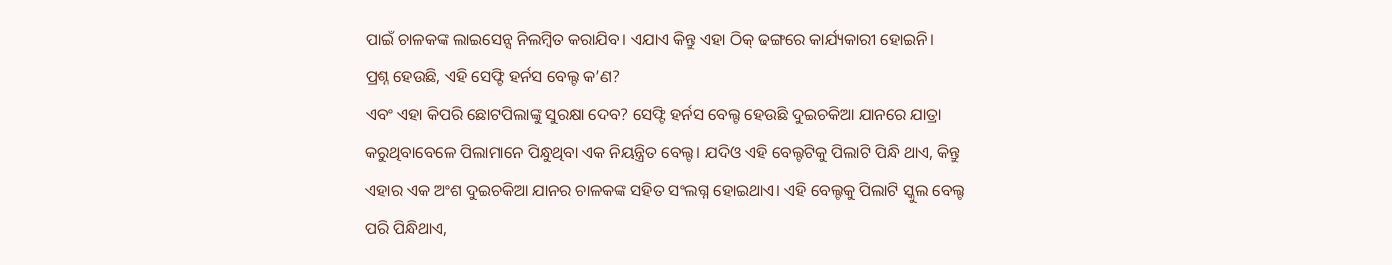ପାଇଁ ଚାଳକଙ୍କ ଲାଇସେନ୍ସ ନିଲମ୍ବିତ କରାଯିବ। ଏଯାଏ କିନ୍ତୁ ଏହା ଠିକ୍‌ ଢଙ୍ଗରେ କାର୍ଯ୍ୟକାରୀ ହୋଇନି।
ପ୍ରଶ୍ନ ହେଉଛି, ଏହି ସେଫ୍ଟି ହର୍ନସ ବେଲ୍ଟ କ’ଣ?
ଏବଂ ଏହା କିପରି ଛୋଟପିଲାଙ୍କୁ ସୁରକ୍ଷା ଦେବ? ସେଫ୍ଟି ହର୍ନସ ବେଲ୍ଟ ହେଉଛି ଦୁଇଚକିଆ ଯାନରେ ଯାତ୍ରା କରୁଥିବାବେଳେ ପିଲାମାନେ ପିନ୍ଧୁଥିବା ଏକ ନିୟନ୍ତ୍ରିତ ବେଲ୍ଟ। ଯଦିଓ ଏହି ବେଲ୍ଟଟିକୁ ପିଲାଟି ପିନ୍ଧି ଥାଏ, କିନ୍ତୁ ଏହାର ଏକ ଅଂଶ ଦୁଇଚକିଆ ଯାନର ଚାଳକଙ୍କ ସହିତ ସଂଲଗ୍ନ ହୋଇଥାଏ। ଏହି ବେଲ୍ଟକୁ ପିଲାଟି ସ୍କୁଲ ବେଲ୍ଟ ପରି ପିନ୍ଧିଥାଏ,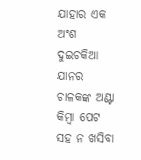ଯାହାର ଏକ ଅଂଶ ଦୁଇଚକିଆ ଯାନର ଚାଳକଙ୍କ ଅଣ୍ଟା କିମ୍ବା ପେଟ ସହ ନ ଖସିବା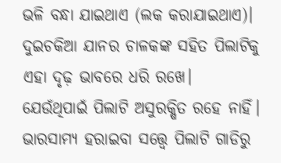ଭଳି ବନ୍ଧା ଯାଇଥାଏ (ଲକ କରାଯାଇଥାଏ)। ଦୁଇଚକିଆ ଯାନର ଚାଳକଙ୍କ ସହିତ ପିଲାଟିକୁ ଏହା ଦୃଢ଼ ଭାବରେ ଧରି ରଖେ। ଯେଉଁଥିପାଇଁ ପିଲାଟି ଅସୁରକ୍ଷିତ ରହେ ନାହିଁ। ଭାରସାମ୍ୟ ହରାଇବା ସତ୍ତ୍ୱେ ପିଲାଟି ଗାଡିରୁ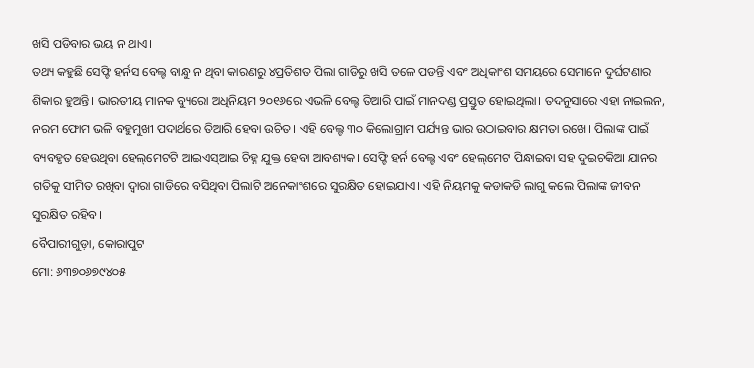ଖସି ପଡିବାର ଭୟ ନ ଥାଏ।
ତଥ୍ୟ କହୁଛି ସେଫ୍ଟି ହର୍ନସ ବେଲ୍ଟ ବାନ୍ଧୁ ନ ଥିବା କାରଣରୁ ୪ପ୍ରତିଶତ ପିଲା ଗାଡିରୁ ଖସି ତଳେ ପଡନ୍ତି ଏବଂ ଅଧିକାଂଶ ସମୟରେ ସେମାନେ ଦୁର୍ଘଟଣାର ଶିକାର ହୁଅନ୍ତି। ଭାରତୀୟ ମାନକ ବ୍ୟୁରୋ ଅଧିନିୟମ ୨୦୧୬ରେ ଏଭଳି ବେଲ୍ଟ ତିଆରି ପାଇଁ ମାନଦଣ୍ଡ ପ୍ରସ୍ତୁତ ହୋଇଥିଲା। ତଦନୁସାରେ ଏହା ନାଇଲନ, ନରମ ଫୋମ ଭଳି ବହୁମୁଖୀ ପଦାର୍ଥରେ ତିଆରି ହେବା ଉଚିତ। ଏହି ବେଲ୍ଟ ୩୦ କିଲୋଗ୍ରାମ ପର୍ଯ୍ୟନ୍ତ ଭାର ଉଠାଇବାର କ୍ଷମତା ରଖେ। ପିଲାଙ୍କ ପାଇଁ ବ୍ୟବହୃତ ହେଉଥିବା ହେଲ୍‌ମେଟଟି ଆଇଏସ୍‌ଆଇ ଚିହ୍ନ ଯୁକ୍ତ ହେବା ଆବଶ୍ୟକ। ସେଫ୍ଟି ହର୍ନ ବେଲ୍ଟ ଏବଂ ହେଲ୍‌ମେଟ ପିନ୍ଧାଇବା ସହ ଦୁଇଚକିଆ ଯାନର ଗତିକୁ ସୀମିତ ରଖିବା ଦ୍ୱାରା ଗାଡିରେ ବସିଥିବା ପିଲାଟି ଅନେକାଂଶରେ ସୁରକ୍ଷିତ ହୋଇଯାଏ। ଏହି ନିୟମକୁ କଡାକଡି ଲାଗୁ କଲେ ପିଲାଙ୍କ ଜୀବନ ସୁରକ୍ଷିତ ରହିବ।
ବୈପାରୀଗୁଡ଼ା, କୋରାପୁଟ
ମୋ: ୬୩୭୦୬୭୯୪୦୫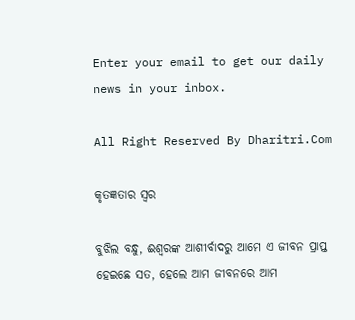Enter your email to get our daily news in your inbox.

All Right Reserved By Dharitri.Com

କୃତଜ୍ଞତାର ସ୍ବର

ବୁଝିଲ ବନ୍ଧୁ, ଈଶ୍ବରଙ୍କ ଆଶୀର୍ବାଦରୁ ଆମେ ଏ ଜୀବନ ପ୍ରାପ୍ତ ହେଇଛେ ସତ, ହେଲେ ଆମ ଜୀବନରେ ଆମ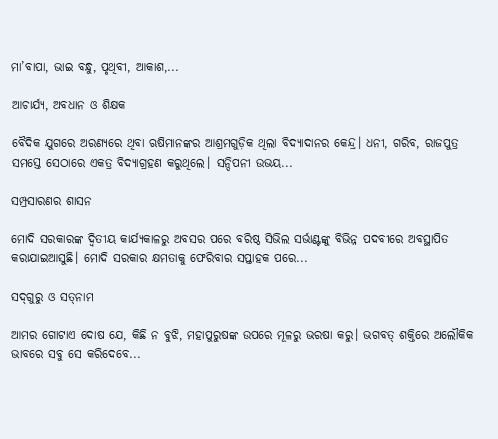ମା’ବାପା, ଭାଇ ବନ୍ଧୁ, ପୃଥିବୀ, ଆକାଶ,...

ଆଚାର୍ଯ୍ୟ, ଅବଧାନ ଓ ଶିକ୍ଷକ

ବୈଦିକ ଯୁଗରେ ଅରଣ୍ୟରେ ଥିବା ଋଷିମାନଙ୍କର ଆଶ୍ରମଗୁଡ଼ିକ ଥିଲା ବିଦ୍ୟାଦାନର କେନ୍ଦ୍ର। ଧନୀ, ଗରିବ, ରାଜପୁତ୍ର ସମସ୍ତେ ସେଠାରେ ଏକତ୍ର ବିଦ୍ୟାଗ୍ରହଣ କରୁଥିଲେ। ସନ୍ଦିପନୀ ଉଭୟ...

ସମ୍ପ୍ରସାରଣର ଶାସନ

ମୋଦି ସରକାରଙ୍କ ଦ୍ୱିତୀୟ କାର୍ଯ୍ୟକାଳରୁ ଅବସର ପରେ ବରିଷ୍ଠ ସିଭିଲ ସର୍ଭାଣ୍ଟଙ୍କୁ ବିଭିନ୍ନ ପଦବୀରେ ଅବସ୍ଥାପିତ କରାଯାଇଆସୁଛି। ମୋଦି ସରକାର କ୍ଷମତାକୁ ଫେରିବାର ସପ୍ତାହକ ପରେ...

ସଦ୍‌ଗୁରୁ ଓ ସତ୍‌ନାମ

ଆମର ଗୋଟାଏ ଦୋଷ ଯେ, କିଛି ନ ବୁଝି, ମହାପୁରୁଷଙ୍କ ଉପରେ ମୂଳରୁ ଭରଷା କରୁ। ଭଗବତ୍‌ ଶକ୍ତିରେ ଅଲୌକିକ ଭାବରେ ସବୁ ସେ କରିଦେବେ...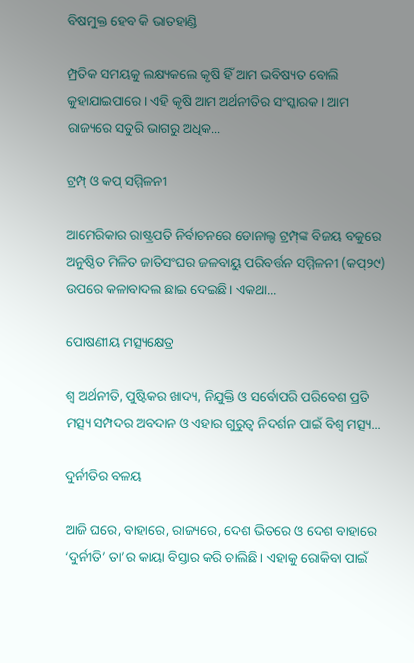ବିଷମୁକ୍ତ ହେବ କି ଭାତହାଣ୍ଡି

ମ୍ପ୍ରତିକ ସମୟକୁ ଲକ୍ଷ୍ୟକଲେ କୃଷି ହିଁ ଆମ ଭବିଷ୍ୟତ ବୋଲି କୁହାଯାଇପାରେ। ଏହି କୃଷି ଆମ ଅର୍ଥନୀତିର ସଂସ୍କାରକ। ଆମ ରାଜ୍ୟରେ ସତୁରି ଭାଗରୁ ଅଧିକ...

ଟ୍ରମ୍ପ୍‌ ଓ କପ୍‌ ସମ୍ମିଳନୀ

ଆମେରିକାର ରାଷ୍ଟ୍ରପତି ନିର୍ବାଚନରେ ଡୋନାଲ୍ଡ ଟ୍ରମ୍ପ୍‌ଙ୍କ ବିଜୟ ବକୁରେ ଅନୁଷ୍ଠିତ ମିଳିତ ଜାତିସଂଘର ଜଳବାୟୁ ପରିବର୍ତ୍ତନ ସମ୍ମିଳନୀ (କପ୍‌୨୯) ଉପରେ କଳାବାଦଲ ଛାଇ ଦେଇଛି। ଏକଥା...

ପୋଷଣୀୟ ମତ୍ସ୍ୟକ୍ଷେତ୍ର

ଶ୍ୱ ଅର୍ଥନୀତି, ପୁଷ୍ଟିକର ଖାଦ୍ୟ, ନିଯୁକ୍ତି ଓ ସର୍ବୋପରି ପରିବେଶ ପ୍ରତି ମତ୍ସ୍ୟ ସମ୍ପଦର ଅବଦାନ ଓ ଏହାର ଗୁରୁତ୍ୱ ନିଦର୍ଶନ ପାଇଁ ବିଶ୍ୱ ମତ୍ସ୍ୟ...

ଦୁର୍ନୀତିର ବଳୟ

ଆଜି ଘରେ, ବାହାରେ, ରାଜ୍ୟରେ, ଦେଶ ଭିତରେ ଓ ଦେଶ ବାହାରେ ‘ଦୁର୍ନୀତି’ ତା’ର କାୟା ବିସ୍ତାର କରି ଚାଲିଛି। ଏହାକୁ ରୋକିବା ପାଇଁ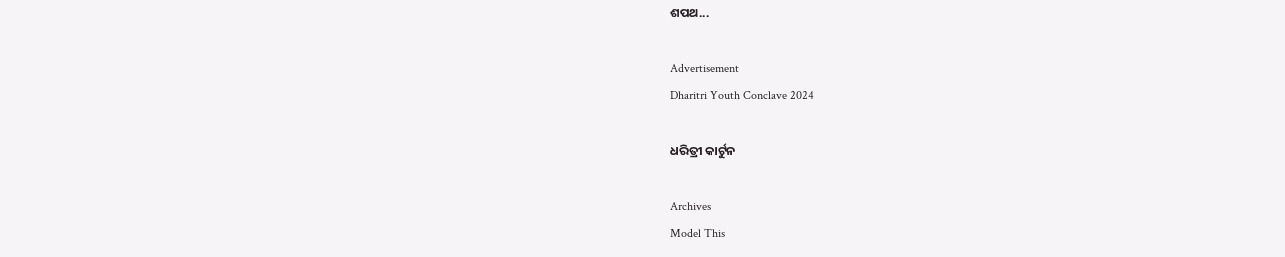ଶପଥ...

Advertisement
Dharitri Youth Conclave 2024

ଧରିତ୍ରୀ କାର୍ଟୁନ

Archives
Model This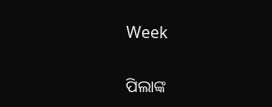Week

ପିଲାଙ୍କ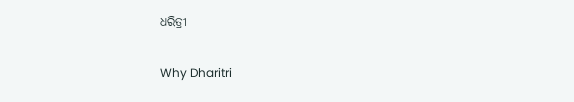ଧରିତ୍ରୀ

Why Dharitri